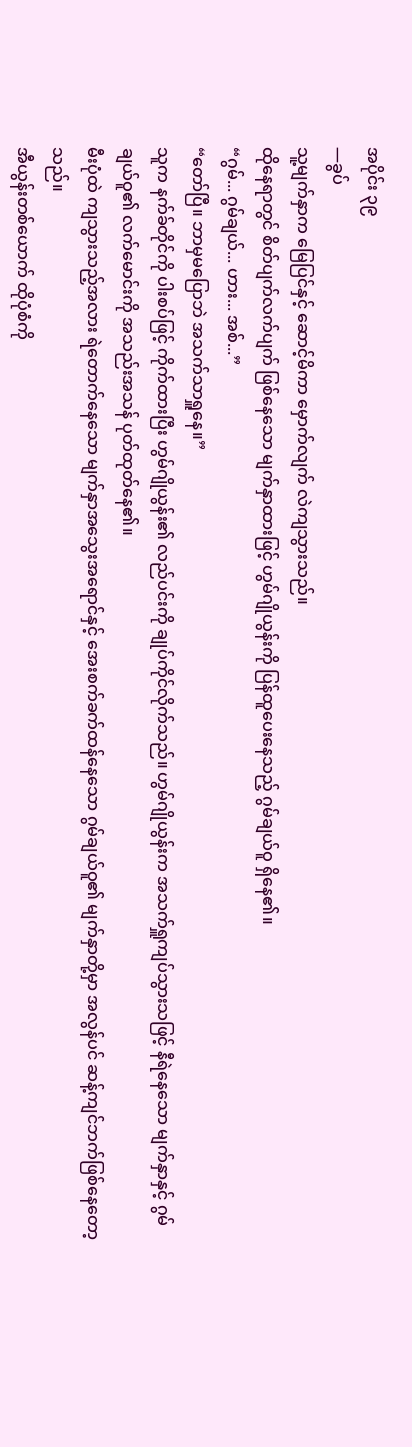အပိုင်း ၃၉
—ခွပ်
သူ့မျက်နှာက မြေပြင်နှင့် ဆောင့်မိကာ မှောက်လျက် လဲကျသွားသည်။
ထိုနေရာတွင် စိတ်ပျက်လက်ပျက် ဖြစ်နေသော မျက်နှာထားဖြင့် ဟွမ်ဂျိုယွန်းကို ပြန်ထူပေးနေသည့် ဂွမ်ချယ်ဝူ ရှိနေ၏။
“ဂွမ်... ဂွမ်ချယ်... ဟား... အစ်...”
“တော်ပြီ။ ဘာမှမပြောဘဲ အသက်သာရှူနေ။”
သူက နက်ခ်တိုင်ကို ပါးစပ်ဖြင့် ကိုက်ထားပြီး ဟွမ်ဂျိုယွန်း၏ လည်ပင်းကို ချုပ်ကိုင်လိုက်သည်။ ဟွမ်ဂျိုယွန်းက အသက်ရှူကျပ်သွားသဖြင့် နီရဲနေသော မျက်နှာနှင့် ဂွမ်ချယ်ဝူ၏ လက်မောင်းကို အသည်းအသန် ပုတ်ထုတ်နေ၏။
မီးပုံထဲ ကျသွားသည့်အလား ရဲတောက်နေသော မျက်နှာအသွေးအရောင်နှင့် အေးစက်ခက်ထန်နေသော ဂွမ်ချယ်ဝူ၏ မျက်နှာတို့မှာ အလွန်ပင် ဆန့်ကျင်ဘက်ဖြစ်နေတော့သည်။
အီယွန်းတစ်ယောက် ထိုပုံစံကို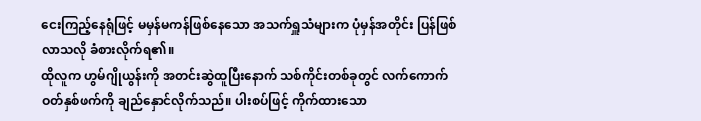ငေးကြည့်နေရုံဖြင့် မမှန်မကန်ဖြစ်နေသော အသက်ရှူသံများက ပုံမှန်အတိုင်း ပြန်ဖြစ်လာသလို ခံစားလိုက်ရ၏။
ထိုလူက ဟွမ်ဂျိုယွန်းကို အတင်းဆွဲထူပြီးနောက် သစ်ကိုင်းတစ်ခုတွင် လက်ကောက်ဝတ်နှစ်ဖက်ကို ချည်နှောင်လိုက်သည်။ ပါးစပ်ဖြင့် ကိုက်ထားသော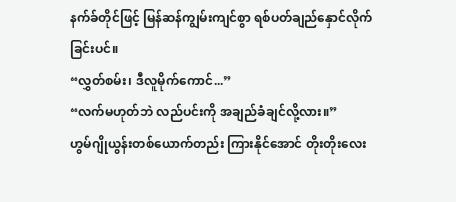နက်ခ်တိုင်ဖြင့် မြန်ဆန်ကျွမ်းကျင်စွာ ရစ်ပတ်ချည်နှောင်လိုက်ခြင်းပင်။
“လွှတ်စမ်း၊ ဒီလူမိုက်ကောင်...”
“လက်မဟုတ်ဘဲ လည်ပင်းကို အချည်ခံချင်လို့လား။”
ဟွမ်ဂျိုယွန်းတစ်ယောက်တည်း ကြားနိုင်အောင် တိုးတိုးလေး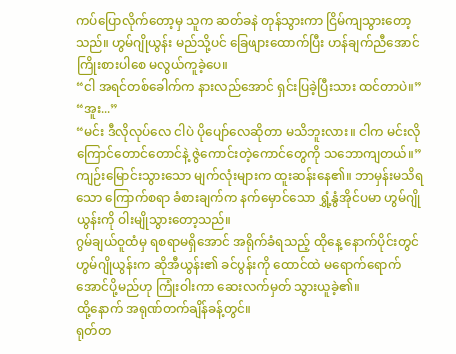ကပ်ပြောလိုက်တော့မှ သူက ဆတ်ခနဲ တုန်သွားကာ ငြိမ်ကျသွားတော့သည်။ ဟွမ်ဂျိုယွန်း မည်သို့ပင် ခြေဖျားထောက်ပြီး ဟန်ချက်ညီအောင် ကြိုးစားပါစေ မလွယ်ကူခဲ့ပေ။
“ငါ အရင်တစ်ခေါက်က နားလည်အောင် ရှင်းပြခဲ့ပြီးသား ထင်တာပဲ။”
“အူး...”
“မင်း ဒီလိုလုပ်လေ ငါပဲ ပိုပျော်လေဆိုတာ မသိဘူးလား။ ငါက မင်းလို ကြောင်တောင်တောင်နဲ့ ဇွဲကောင်းတဲ့ကောင်တွေကို သဘောကျတယ်။”
ကျဉ်းမြောင်းသွားသော မျက်လုံးများက ထူးဆန်းနေ၏။ ဘာမှန်းမသိရသော ကြောက်စရာ ခံစားချက်က နက်မှောင်သော ရွှံ့နွံအိုင်ပမာ ဟွမ်ဂျိုယွန်းကို ဝါးမျိုသွားတော့သည်။
ဂွမ်ချယ်ဝူထံမှ ရစရာမရှိအောင် အရိုက်ခံရသည့် ထိုနေ့ နောက်ပိုင်းတွင် ဟွမ်ဂျိုယွန်းက ဆိုအီယွန်း၏ ခင်ပွန်းကို ထောင်ထဲ မရောက်ရောက်အောင်ပို့မည်ဟု ကြုံးဝါးကာ ဆေးလက်မှတ် သွားယူခဲ့၏။
ထို့နောက် အရုဏ်တက်ချိန်ခန့်တွင်။
ရုတ်တ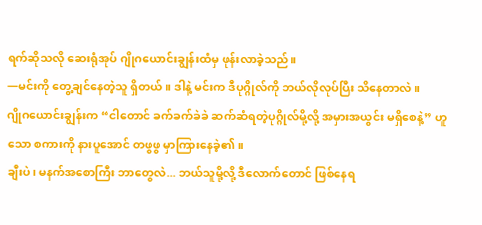ရက်ဆိုသလို ဆေးရုံအုပ် ဂျိုဂယောင်းချွန်းထံမှ ဖုန်းလာခဲ့သည်။
—မင်းကို တွေ့ချင်နေတဲ့သူ ရှိတယ်။ ဒါနဲ့ မင်းက ဒီပုဂ္ဂိုလ်ကို ဘယ်လိုလုပ်ပြီး သိနေတာလဲ။
ဂျိုဂယောင်းချွန်းက “ငါတောင် ခက်ခက်ခဲခဲ ဆက်ဆံရတဲ့ပုဂ္ဂိုလ်မို့လို့ အမှားအယွင်း မရှိစေနဲ့” ဟူသော စကားကို နားပူအောင် တဖွဖွ မှာကြားနေခဲ့၏။
ချီးပဲ၊ မနက်အစောကြီး ဘာတွေလဲ... ဘယ်သူမို့လို့ ဒီလောက်တောင် ဖြစ်နေရ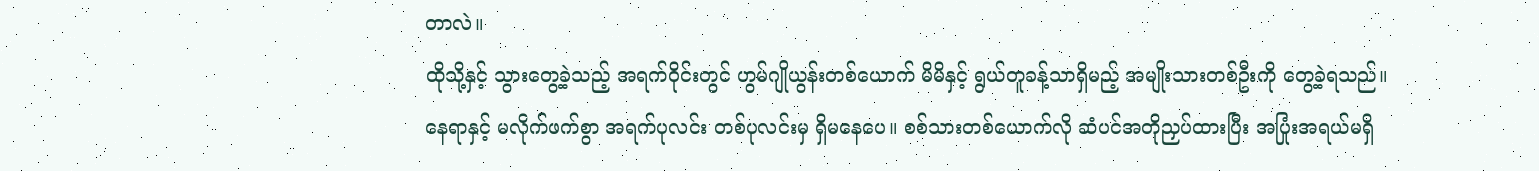တာလဲ။
ထိုသို့နှင့် သွားတွေ့ခဲ့သည့် အရက်ဝိုင်းတွင် ဟွမ်ဂျိုယွန်းတစ်ယောက် မိမိနှင့် ရွယ်တူခန့်သာရှိမည့် အမျိုးသားတစ်ဦးကို တွေ့ခဲ့ရသည်။
နေရာနှင့် မလိုက်ဖက်စွာ အရက်ပုလင်း တစ်ပုလင်းမှ ရှိမနေပေ။ စစ်သားတစ်ယောက်လို ဆံပင်အတိုညှပ်ထားပြီး အပြုံးအရယ်မရှိ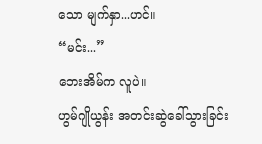သော မျက်နှာ...ဟင်။
“မင်း...”
ဘေးအိမ်က လူပဲ။
ဟွမ်ဂျိုယွန်း အတင်းဆွဲခေါ်သွားခြင်း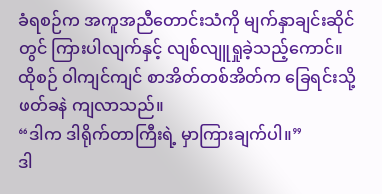ခံရစဉ်က အကူအညီတောင်းသံကို မျက်နှာချင်းဆိုင်တွင် ကြားပါလျက်နှင့် လျစ်လျူရှုခဲ့သည့်ကောင်။
ထိုစဉ် ဝါကျင်ကျင် စာအိတ်တစ်အိတ်က ခြေရင်းသို့ ဖတ်ခနဲ ကျလာသည်။
“ဒါက ဒါရိုက်တာကြီးရဲ့ မှာကြားချက်ပါ။”
ဒါ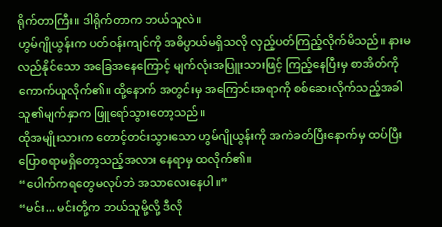ရိုက်တာကြီး။ ဒါရိုက်တာက ဘယ်သူလဲ။
ဟွမ်ဂျိုယွန်းက ပတ်ဝန်းကျင်ကို အဓိပ္ပာယ်မရှိသလို လှည့်ပတ်ကြည့်လိုက်မိသည်။ နားမလည်နိုင်သော အခြေအနေကြောင့် မျက်လုံးအပြူးသားဖြင့် ကြည့်နေပြီးမှ စာအိတ်ကို ကောက်ယူလိုက်၏။ ထို့နောက် အတွင်းမှ အကြောင်းအရာကို စစ်ဆေးလိုက်သည့်အခါ သူ၏မျက်နှာက ဖြူရော်သွားတော့သည်။
ထိုအမျိုးသားက တောင့်တင်းသွားသော ဟွမ်ဂျိုယွန်းကို အကဲခတ်ပြီးနောက်မှ ထပ်ပြီး ပြောစရာမရှိတော့သည့်အလား နေရာမှ ထလိုက်၏။
“ပေါက်ကရတွေမလုပ်ဘဲ အသာလေးနေပါ။”
“မင်း... မင်းတို့က ဘယ်သူမို့လို့ ဒီလို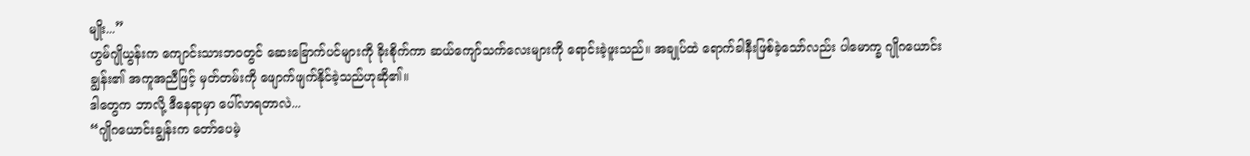မျိုး...”
ဟွမ်ဂျိုယွန်းက ကျောင်းသားဘဝတွင် ဆေးခြောက်ပင်များကို ခိုးစိုက်ကာ ဆယ်ကျော်သက်လေးများကို ရောင်းခဲ့ဖူးသည်။ အချုပ်ထဲ ရောက်ခါနီးဖြစ်ခဲ့သော်လည်း ပါမောက္ခ ဂျိုဂယောင်းချွန်း၏ အကူအညီဖြင့် မှတ်တမ်းကို ဖျောက်ဖျက်နိုင်ခဲ့သည်ဟုဆို၏။
ဒါတွေက ဘာလို့ ဒီနေရာမှာ ပေါ်လာရတာလဲ...
“ဂျိုဂယောင်းချွန်းက တော်ပေမဲ့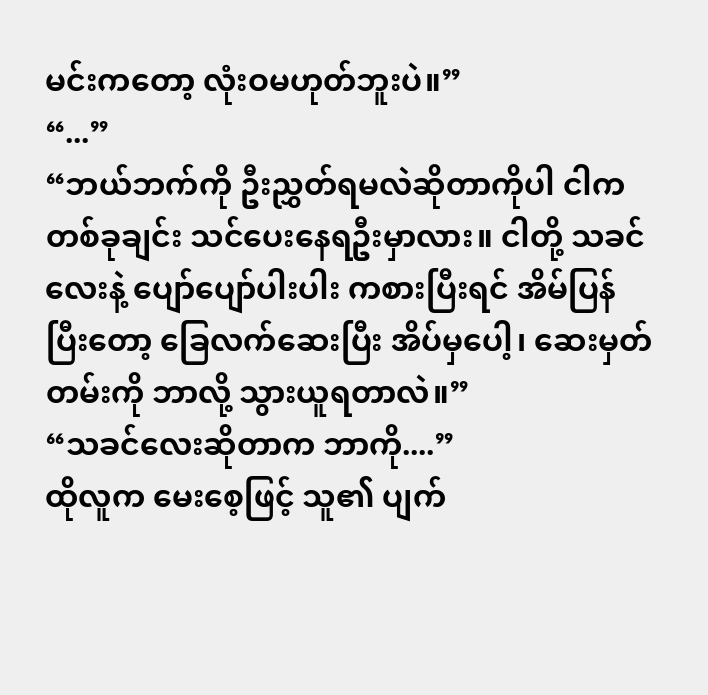မင်းကတော့ လုံးဝမဟုတ်ဘူးပဲ။”
“...”
“ဘယ်ဘက်ကို ဦးညွှတ်ရမလဲဆိုတာကိုပါ ငါက တစ်ခုချင်း သင်ပေးနေရဦးမှာလား။ ငါတို့ သခင်လေးနဲ့ ပျော်ပျော်ပါးပါး ကစားပြီးရင် အိမ်ပြန်ပြီးတော့ ခြေလက်ဆေးပြီး အိပ်မှပေါ့၊ ဆေးမှတ်တမ်းကို ဘာလို့ သွားယူရတာလဲ။”
“သခင်လေးဆိုတာက ဘာကို....”
ထိုလူက မေးစေ့ဖြင့် သူ၏ ပျက်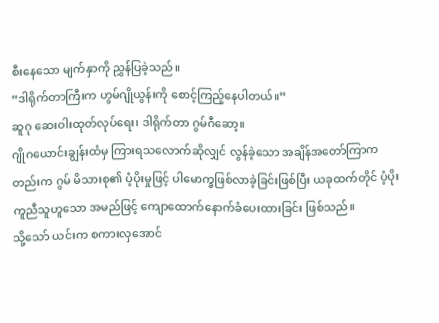စီးနေသော မျက်နှာကို ညွှန်ပြခဲ့သည်။
“ဒါရိုက်တာကြီးက ဟွမ်ဂျိုယွန်းကို စောင့်ကြည့်နေပါတယ်။”
ဆူဂု ဆေးဝါးထုတ်လုပ်ရေး၊ ဒါရိုက်တာ ဂွမ်ဂီဆော့။
ဂျိုဂယောင်းချွန်းထံမှ ကြားရသလောက်ဆိုလျှင် လွန်ခဲ့သော အချိန်အတော်ကြာကတည်းက ဂွမ် မိသားစု၏ ပံ့ပိုးမှုဖြင့် ပါမောက္ခဖြစ်လာခဲ့ခြင်းဖြစ်ပြီး ယခုထက်တိုင် ပံ့ပိုးကူညီသူဟူသော အမည်ဖြင့် ကျောထောက်နောက်ခံပေးထားခြင်း ဖြစ်သည်။
သို့သော် ယင်းက စကားလှအောင်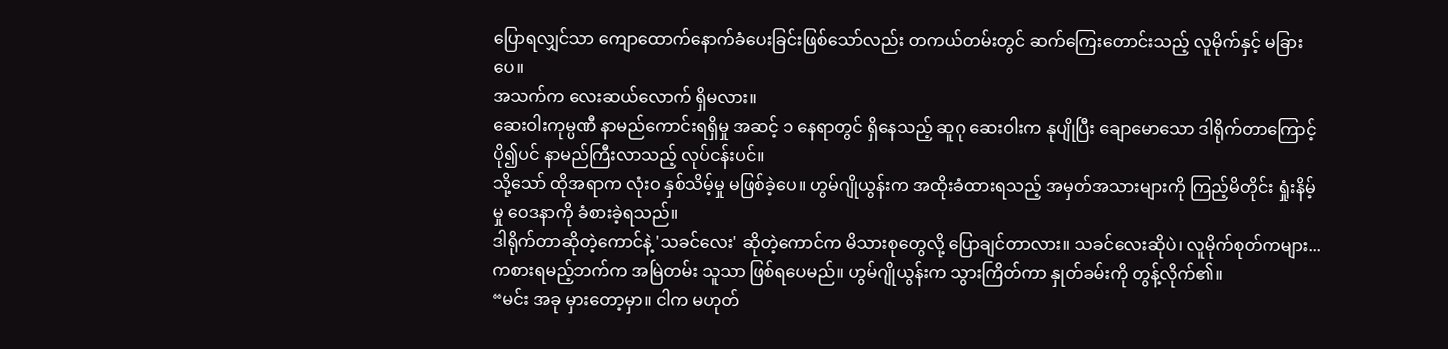ပြောရလျှင်သာ ကျောထောက်နောက်ခံပေးခြင်းဖြစ်သော်လည်း တကယ်တမ်းတွင် ဆက်ကြေးတောင်းသည့် လူမိုက်နှင့် မခြားပေ။
အသက်က လေးဆယ်လောက် ရှိမလား။
ဆေးဝါးကုမ္ပဏီ နာမည်ကောင်းရရှိမှု အဆင့် ၁ နေရာတွင် ရှိနေသည့် ဆူဂု ဆေးဝါးက နုပျိုပြီး ချောမောသော ဒါရိုက်တာကြောင့် ပို၍ပင် နာမည်ကြီးလာသည့် လုပ်ငန်းပင်။
သို့သော် ထိုအရာက လုံးဝ နှစ်သိမ့်မှု မဖြစ်ခဲ့ပေ။ ဟွမ်ဂျိုယွန်းက အထိုးခံထားရသည့် အမှတ်အသားများကို ကြည့်မိတိုင်း ရှုံးနိမ့်မှု ဝေဒနာကို ခံစားခဲ့ရသည်။
ဒါရိုက်တာဆိုတဲ့ကောင်နဲ့ 'သခင်လေး' ဆိုတဲ့ကောင်က မိသားစုတွေလို့ ပြောချင်တာလား။ သခင်လေးဆိုပဲ၊ လူမိုက်စုတ်ကများ...
ကစားရမည့်ဘက်က အမြဲတမ်း သူသာ ဖြစ်ရပေမည်။ ဟွမ်ဂျိုယွန်းက သွားကြိတ်ကာ နှုတ်ခမ်းကို တွန့်လိုက်၏။
“မင်း အခု မှားတော့မှာ။ ငါက မဟုတ်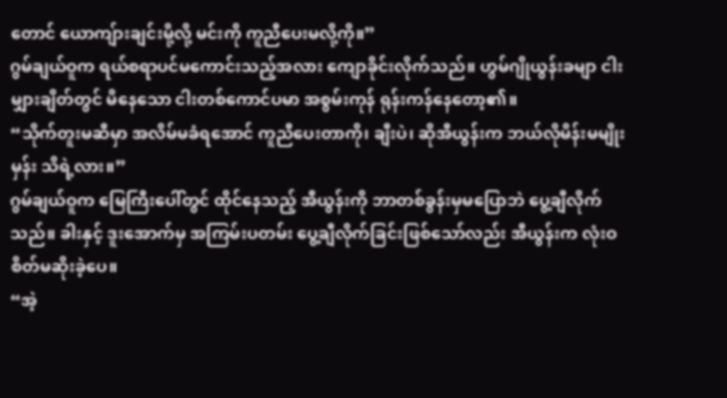တောင် ယောကျ်ားချင်းမို့လို့ မင်းကို ကူညီပေးမလို့ကို။”
ဂွမ်ချယ်ဝူက ရယ်စရာပင်မကောင်းသည့်အလား ကျောခိုင်းလိုက်သည်။ ဟွမ်ဂျိုယွန်းခမျာ ငါးမျှားချိတ်တွင် မိနေသော ငါးတစ်ကောင်ပမာ အစွမ်းကုန် ရုန်းကန်နေတော့၏။
“သိုက်တူးမဆီမှာ အလိမ်မခံရအောင် ကူညီပေးတာကို၊ ချီးပဲ၊ ဆိုအီယွန်းက ဘယ်လိုမိန်းမမျိုးမှန်း သိရဲ့လား။”
ဂွမ်ချယ်ဝူက မြေကြီးပေါ်တွင် ထိုင်နေသည့် အီယွန်းကို ဘာတစ်ခွန်းမှမပြောဘဲ ပွေ့ချီလိုက်သည်။ ခါးနှင့် ဒူးအောက်မှ အကြမ်းပတမ်း ပွေ့ချီလိုက်ခြင်းဖြစ်သော်လည်း အီယွန်းက လုံးဝ စိတ်မဆိုးခဲ့ပေ။
“အဲ့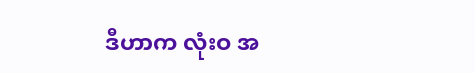ဒီဟာက လုံးဝ အ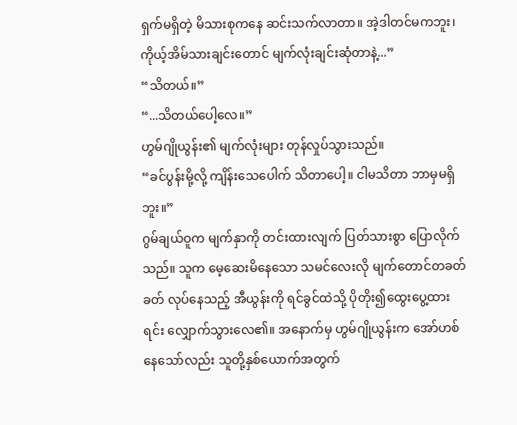ရှက်မရှိတဲ့ မိသားစုကနေ ဆင်းသက်လာတာ။ အဲ့ဒါတင်မကဘူး၊ ကိုယ့်အိမ်သားချင်းတောင် မျက်လုံးချင်းဆုံတာနဲ့...”
“သိတယ်။”
“...သိတယ်ပေါ့လေ။”
ဟွမ်ဂျိုယွန်း၏ မျက်လုံးများ တုန်လှုပ်သွားသည်။
“ခင်ပွန်းမို့လို့ ကျိန်းသေပေါက် သိတာပေါ့။ ငါမသိတာ ဘာမှမရှိဘူး။”
ဂွမ်ချယ်ဝူက မျက်နှာကို တင်းထားလျက် ပြတ်သားစွာ ပြောလိုက်သည်။ သူက မေ့ဆေးမိနေသော သမင်လေးလို မျက်တောင်တခတ်ခတ် လုပ်နေသည့် အီယွန်းကို ရင်ခွင်ထဲသို့ ပိုတိုး၍ထွေးပွေ့ထားရင်း လျှောက်သွားလေ၏။ အနောက်မှ ဟွမ်ဂျိုယွန်းက အော်ဟစ်နေသော်လည်း သူတို့နှစ်ယောက်အတွက်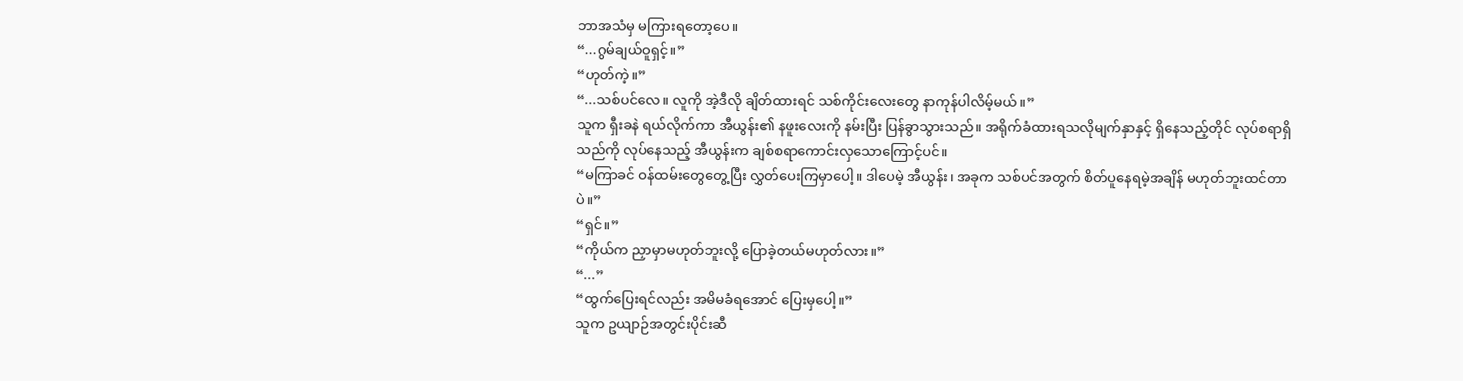ဘာအသံမှ မကြားရတော့ပေ။
“...ဂွမ်ချယ်ဝူရှင့်။”
“ဟုတ်ကဲ့။”
“...သစ်ပင်လေ။ လူကို အဲ့ဒီလို ချိတ်ထားရင် သစ်ကိုင်းလေးတွေ နာကုန်ပါလိမ့်မယ်။”
သူက ရှီးခနဲ ရယ်လိုက်ကာ အီယွန်း၏ နဖူးလေးကို နမ်းပြီး ပြန်ခွာသွားသည်။ အရိုက်ခံထားရသလိုမျက်နှာနှင့် ရှိနေသည့်တိုင် လုပ်စရာရှိသည်ကို လုပ်နေသည့် အီယွန်းက ချစ်စရာကောင်းလှသောကြောင့်ပင်။
“မကြာခင် ဝန်ထမ်းတွေတွေ့ပြီး လွှတ်ပေးကြမှာပေါ့။ ဒါပေမဲ့ အီယွန်း၊ အခုက သစ်ပင်အတွက် စိတ်ပူနေရမဲ့အချိန် မဟုတ်ဘူးထင်တာပဲ။”
“ရှင်။”
“ကိုယ်က ညှာမှာမဟုတ်ဘူးလို့ ပြောခဲ့တယ်မဟုတ်လား။”
“...”
“ထွက်ပြေးရင်လည်း အမိမခံရအောင် ပြေးမှပေါ့။”
သူက ဥယျာဉ်အတွင်းပိုင်းဆီ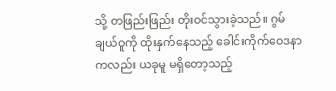သို့ တဖြည်းဖြည်း တိုးဝင်သွားခဲ့သည်။ ဂွမ်ချယ်ဝူကို ထိုးနှက်နေသည့် ခေါင်းကိုက်ဝေဒနာကလည်း ယခုမူ မရှိတော့သည့်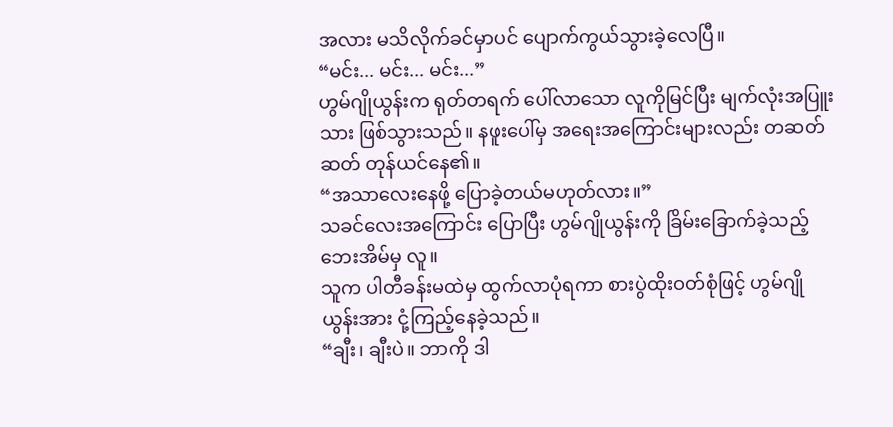အလား မသိလိုက်ခင်မှာပင် ပျောက်ကွယ်သွားခဲ့လေပြီ။
“မင်း... မင်း... မင်း...”
ဟွမ်ဂျိုယွန်းက ရုတ်တရက် ပေါ်လာသော လူကိုမြင်ပြီး မျက်လုံးအပြူးသား ဖြစ်သွားသည်။ နဖူးပေါ်မှ အရေးအကြောင်းများလည်း တဆတ်ဆတ် တုန်ယင်နေ၏။
“အသာလေးနေဖို့ ပြောခဲ့တယ်မဟုတ်လား။”
သခင်လေးအကြောင်း ပြောပြီး ဟွမ်ဂျိုယွန်းကို ခြိမ်းခြောက်ခဲ့သည့် ဘေးအိမ်မှ လူ။
သူက ပါတီခန်းမထဲမှ ထွက်လာပုံရကာ စားပွဲထိုးဝတ်စုံဖြင့် ဟွမ်ဂျိုယွန်းအား ငုံ့ကြည့်နေခဲ့သည်။
“ချီး၊ ချီးပဲ။ ဘာကို ဒါ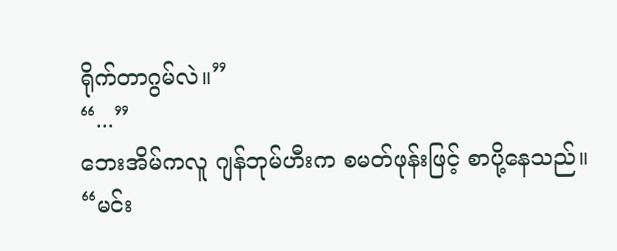ရိုက်တာဂွမ်လဲ။”
“...”
ဘေးအိမ်ကလူ ဂျန်ဘုမ်ဟီးက စမတ်ဖုန်းဖြင့် စာပို့နေသည်။
“မင်း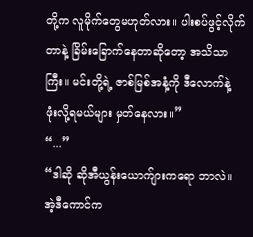တို့က လူမိုက်တွေမဟုတ်လား။ ပါးစပ်ဖွင့်လိုက်တာနဲ့ ခြိမ်းခြောက်နေတာဆိုတော့ အသိသာကြီး။ မင်းတို့ရဲ့ ဇာစ်မြစ်အနံ့ကို ဒီလောက်နဲ့ ဖုံးလို့ရမယ်များ မှတ်နေလား။”
“...”
“ဒါဆို ဆိုအီယွန်းယောက်ျားကရော ဘာလဲ။ အဲ့ဒီကောင်က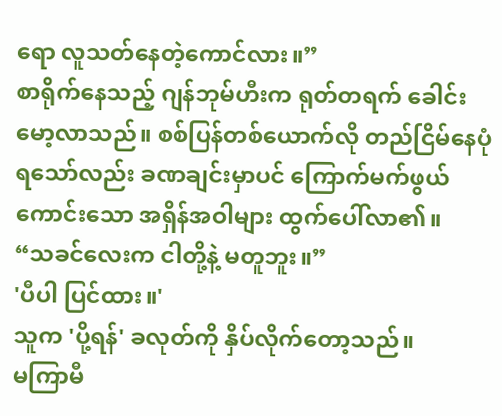ရော လူသတ်နေတဲ့ကောင်လား။”
စာရိုက်နေသည့် ဂျန်ဘုမ်ဟီးက ရုတ်တရက် ခေါင်းမော့လာသည်။ စစ်ပြန်တစ်ယောက်လို တည်ငြိမ်နေပုံရသော်လည်း ခဏချင်းမှာပင် ကြောက်မက်ဖွယ်ကောင်းသော အရှိန်အဝါများ ထွက်ပေါ်လာ၏။
“သခင်လေးက ငါတို့နဲ့ မတူဘူး။”
'ပီပါ ပြင်ထား။'
သူက 'ပို့ရန်' ခလုတ်ကို နှိပ်လိုက်တော့သည်။
မကြာမီ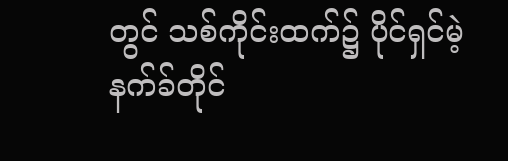တွင် သစ်ကိုင်းထက်၌ ပိုင်ရှင်မဲ့ နက်ခ်တိုင်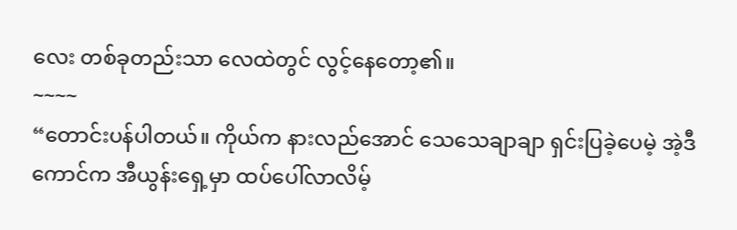လေး တစ်ခုတည်းသာ လေထဲတွင် လွင့်နေတော့၏။
~~~~
“တောင်းပန်ပါတယ်။ ကိုယ်က နားလည်အောင် သေသေချာချာ ရှင်းပြခဲ့ပေမဲ့ အဲ့ဒီကောင်က အီယွန်းရှေ့မှာ ထပ်ပေါ်လာလိမ့်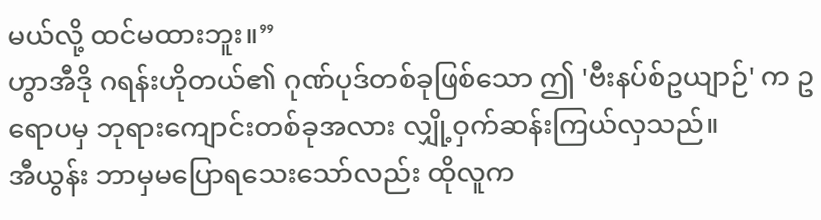မယ်လို့ ထင်မထားဘူး။”
ဟွာအီဒို ဂရန်းဟိုတယ်၏ ဂုဏ်ပုဒ်တစ်ခုဖြစ်သော ဤ 'ဗီးနပ်စ်ဥယျာဉ်' က ဥရောပမှ ဘုရားကျောင်းတစ်ခုအလား လျှို့ဝှက်ဆန်းကြယ်လှသည်။
အီယွန်း ဘာမှမပြောရသေးသော်လည်း ထိုလူက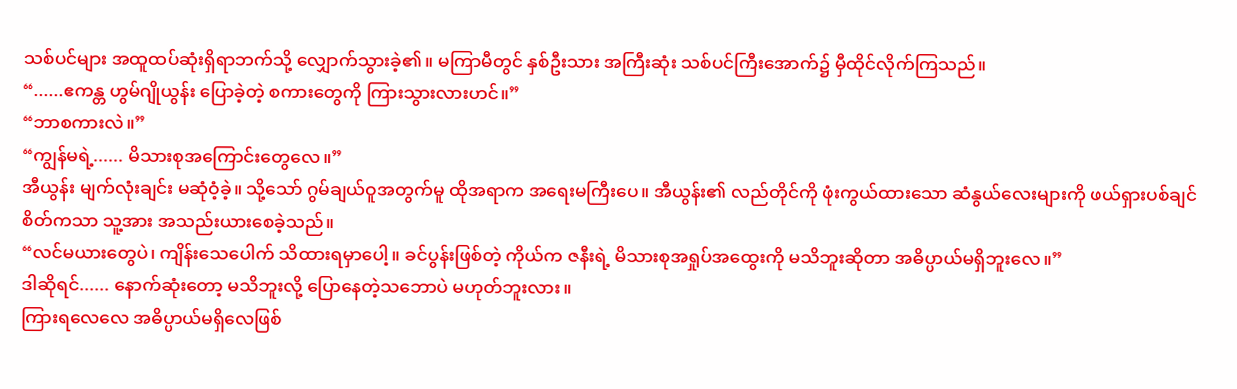သစ်ပင်များ အထူထပ်ဆုံးရှိရာဘက်သို့ လျှောက်သွားခဲ့၏။ မကြာမီတွင် နှစ်ဦးသား အကြီးဆုံး သစ်ပင်ကြီးအောက်၌ မှီထိုင်လိုက်ကြသည်။
“......ဧကန္တ ဟွမ်ဂျိုယွန်း ပြောခဲ့တဲ့ စကားတွေကို ကြားသွားလားဟင်။”
“ဘာစကားလဲ။”
“ကျွန်မရဲ့...... မိသားစုအကြောင်းတွေလေ။”
အီယွန်း မျက်လုံးချင်း မဆုံဝံ့ခဲ့။ သို့သော် ဂွမ်ချယ်ဝူအတွက်မူ ထိုအရာက အရေးမကြီးပေ။ အီယွန်း၏ လည်တိုင်ကို ဖုံးကွယ်ထားသော ဆံနွယ်လေးများကို ဖယ်ရှားပစ်ချင်စိတ်ကသာ သူ့အား အသည်းယားစေခဲ့သည်။
“လင်မယားတွေပဲ၊ ကျိန်းသေပေါက် သိထားရမှာပေါ့။ ခင်ပွန်းဖြစ်တဲ့ ကိုယ်က ဇနီးရဲ့ မိသားစုအရှုပ်အထွေးကို မသိဘူးဆိုတာ အဓိပ္ပာယ်မရှိဘူးလေ။”
ဒါဆိုရင်...... နောက်ဆုံးတော့ မသိဘူးလို့ ပြောနေတဲ့သဘောပဲ မဟုတ်ဘူးလား။
ကြားရလေလေ အဓိပ္ပာယ်မရှိလေဖြစ်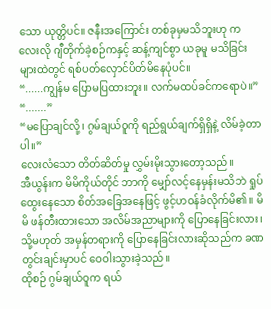သော ယုတ္တိပင်။ ဇနီးအကြောင်း တစ်ခုမှမသိဘူးဟု ကလေးလို ဂျီတိုက်ခဲ့စဉ်ကနှင့် ဆန့်ကျင်စွာ ယခုမူ မသိခြင်းများထဲတွင် ရစ်ပတ်လှောင်ပိတ်မိနေပုံပင်။
“......ကျွန်မ ပြောမပြထားဘူး။ လက်မထပ်ခင်ကရောပဲ။”
“.......”
“မပြောချင်လို့၊ ဂွမ်ချယ်ဝူကို ရည်ရွယ်ချက်ရှိရှိနဲ့ လိမ်ခဲ့တာပါ။”
လေးလံသော တိတ်ဆိတ်မှု လွှမ်းမိုးသွားတော့သည်။
အီယွန်းက မိမိကိုယ်တိုင် ဘာကို မျှော်လင့်နေမှန်းမသိဘဲ ရှုပ်ထွေးနေသော စိတ်အခြေအနေဖြင့် ဖွင့်ဟဝန်ခံလိုက်မိ၏။ မိမိ ဖန်တီးထားသော အလိမ်အညာများကို ပြောနေခြင်းလား၊ သို့မဟုတ် အမှန်တရားကို ပြောနေခြင်းလားဆိုသည်က ခဏတွင်းချင်းမှာပင် ဝေဝါးသွားခဲ့သည်။
ထိုစဉ် ဂွမ်ချယ်ဝူက ရယ်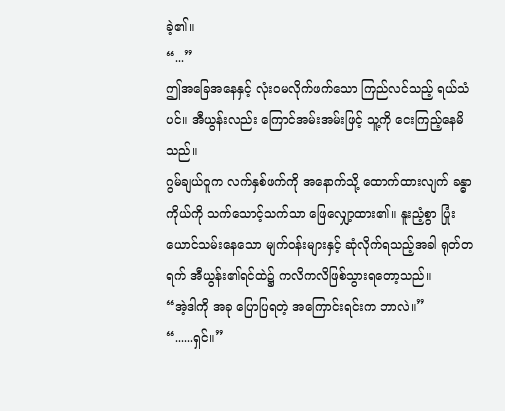ခဲ့၏။
“...”
ဤအခြေအနေနှင့် လုံးဝမလိုက်ဖက်သော ကြည်လင်သည့် ရယ်သံပင်။ အီယွန်းလည်း ကြောင်အမ်းအမ်းဖြင့် သူ့ကို ငေးကြည့်နေမိသည်။
ဂွမ်ချယ်ဝူက လက်နှစ်ဖက်ကို အနောက်သို့ ထောက်ထားလျက် ခန္ဓာကိုယ်ကို သက်သောင့်သက်သာ ဖြေလျှော့ထား၏။ နူးညံ့စွာ ပြုံးယောင်သမ်းနေသော မျက်ဝန်းများနှင့် ဆုံလိုက်ရသည့်အခါ ရုတ်တရက် အီယွန်း၏ရင်ထဲ၌ ကလိကလိဖြစ်သွားရတော့သည်။
“အဲ့ဒါကို အခု ပြောပြရတဲ့ အကြောင်းရင်းက ဘာလဲ။”
“......ရှင်။”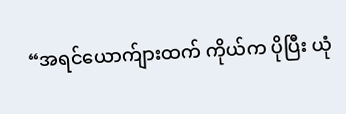“အရင်ယောက်ျားထက် ကိုယ်က ပိုပြီး ယုံ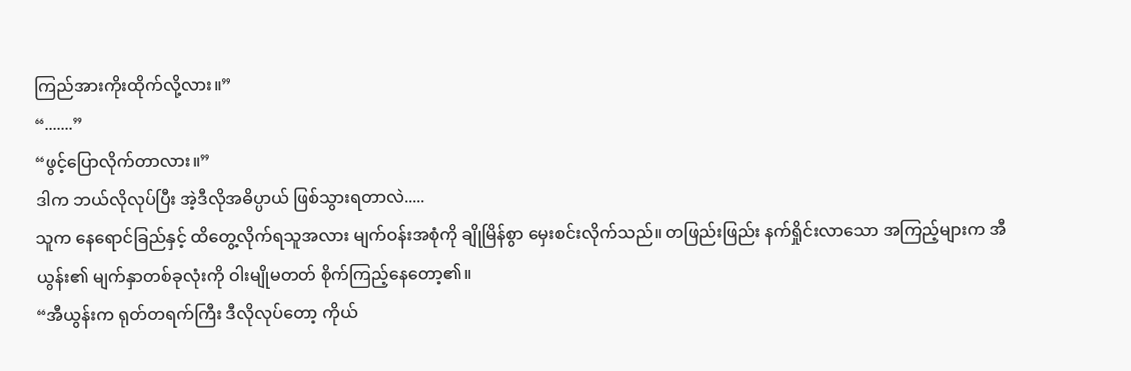ကြည်အားကိုးထိုက်လို့လား။”
“.......”
“ဖွင့်ပြောလိုက်တာလား။”
ဒါက ဘယ်လိုလုပ်ပြီး အဲ့ဒီလိုအဓိပ္ပာယ် ဖြစ်သွားရတာလဲ.....
သူက နေရောင်ခြည်နှင့် ထိတွေ့လိုက်ရသူအလား မျက်ဝန်းအစုံကို ချိုမြိန်စွာ မှေးစင်းလိုက်သည်။ တဖြည်းဖြည်း နက်ရှိုင်းလာသော အကြည့်များက အီယွန်း၏ မျက်နှာတစ်ခုလုံးကို ဝါးမျိုမတတ် စိုက်ကြည့်နေတော့၏။
“အီယွန်းက ရုတ်တရက်ကြီး ဒီလိုလုပ်တော့ ကိုယ်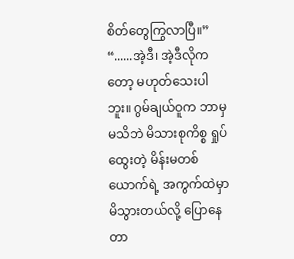စိတ်တွေကြွလာပြီ။”
“......အဲ့ဒီ၊ အဲ့ဒီလိုကတော့ မဟုတ်သေးပါဘူး။ ဂွမ်ချယ်ဝူက ဘာမှမသိဘဲ မိသားစုကိစ္စ ရှုပ်ထွေးတဲ့ မိန်းမတစ်ယောက်ရဲ့ အကွက်ထဲမှာ မိသွားတယ်လို့ ပြောနေတာ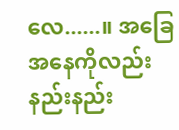လေ......။ အခြေအနေကိုလည်း နည်းနည်း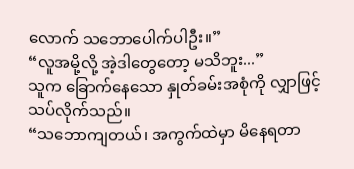လောက် သဘောပေါက်ပါဦး။”
“လူအမို့လို့ အဲ့ဒါတွေတော့ မသိဘူး...”
သူက ခြောက်နေသော နှုတ်ခမ်းအစုံကို လျှာဖြင့် သပ်လိုက်သည်။
“သဘောကျတယ်၊ အကွက်ထဲမှာ မိနေရတာ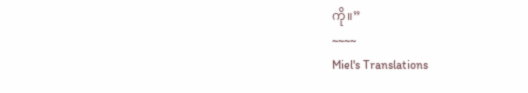ကို။”
~~~~
Miel's Translations